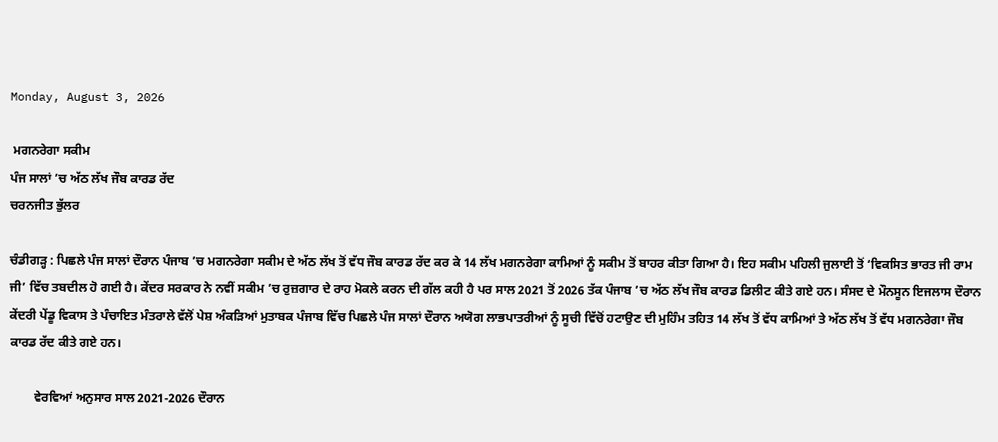Monday, August 3, 2026

 ਮਗਨਰੇਗਾ ਸਕੀਮ
ਪੰਜ ਸਾਲਾਂ ’ਚ ਅੱਠ ਲੱਖ ਜੌਬ ਕਾਰਡ ਰੱਦ
ਚਰਨਜੀਤ ਭੁੱਲਰ

ਚੰਡੀਗੜ੍ਹ : ਪਿਛਲੇ ਪੰਜ ਸਾਲਾਂ ਦੌਰਾਨ ਪੰਜਾਬ ’ਚ ਮਗਨਰੇਗਾ ਸਕੀਮ ਦੇ ਅੱਠ ਲੱਖ ਤੋਂ ਵੱਧ ਜੌਬ ਕਾਰਡ ਰੱਦ ਕਰ ਕੇ 14 ਲੱਖ ਮਗਨਰੇਗਾ ਕਾਮਿਆਂ ਨੂੰ ਸਕੀਮ ਤੋਂ ਬਾਹਰ ਕੀਤਾ ਗਿਆ ਹੈ। ਇਹ ਸਕੀਮ ਪਹਿਲੀ ਜੁਲਾਈ ਤੋਂ ‘ਵਿਕਸਿਤ ਭਾਰਤ ਜੀ ਰਾਮ ਜੀ’ ਵਿੱਚ ਤਬਦੀਲ ਹੋ ਗਈ ਹੈ। ਕੇਂਦਰ ਸਰਕਾਰ ਨੇ ਨਵੀਂ ਸਕੀਮ ’ਚ ਰੁਜ਼ਗਾਰ ਦੇ ਰਾਹ ਮੋਕਲੇ ਕਰਨ ਦੀ ਗੱਲ ਕਹੀ ਹੈ ਪਰ ਸਾਲ 2021 ਤੋਂ 2026 ਤੱਕ ਪੰਜਾਬ ’ਚ ਅੱਠ ਲੱਖ ਜੌਬ ਕਾਰਡ ਡਿਲੀਟ ਕੀਤੇ ਗਏ ਹਨ। ਸੰਸਦ ਦੇ ਮੌਨਸੂਨ ਇਜਲਾਸ ਦੌਰਾਨ ਕੇਂਦਰੀ ਪੇਂਡੂ ਵਿਕਾਸ ਤੇ ਪੰਚਾਇਤ ਮੰਤਰਾਲੇ ਵੱਲੋਂ ਪੇਸ਼ ਅੰਕੜਿਆਂ ਮੁਤਾਬਕ ਪੰਜਾਬ ਵਿੱਚ ਪਿਛਲੇ ਪੰਜ ਸਾਲਾਂ ਦੌਰਾਨ ਅਯੋਗ ਲਾਭਪਾਤਰੀਆਂ ਨੂੰ ਸੂਚੀ ਵਿੱਚੋਂ ਹਟਾਉਣ ਦੀ ਮੁਹਿੰਮ ਤਹਿਤ 14 ਲੱਖ ਤੋਂ ਵੱਧ ਕਾਮਿਆਂ ਤੇ ਅੱਠ ਲੱਖ ਤੋਂ ਵੱਧ ਮਗਨਰੇਗਾ ਜੌਬ ਕਾਰਡ ਰੱਦ ਕੀਤੇ ਗਏ ਹਨ।

        ਵੇਰਵਿਆਂ ਅਨੁਸਾਰ ਸਾਲ 2021-2026 ਦੌਰਾਨ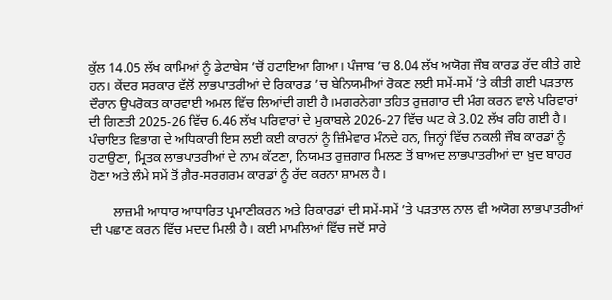ਕੁੱਲ 14.05 ਲੱਖ ਕਾਮਿਆਂ ਨੂੰ ਡੇਟਾਬੇਸ ’ਚੋਂ ਹਟਾਇਆ ਗਿਆ। ਪੰਜਾਬ ’ਚ 8.04 ਲੱਖ ਅਯੋਗ ਜੌਬ ਕਾਰਡ ਰੱਦ ਕੀਤੇ ਗਏ ਹਨ। ਕੇਂਦਰ ਸਰਕਾਰ ਵੱਲੋਂ ਲਾਭਪਾਤਰੀਆਂ ਦੇ ਰਿਕਾਰਡ ’ਚ ਬੇਨਿਯਮੀਆਂ ਰੋਕਣ ਲਈ ਸਮੇਂ-ਸਮੇਂ ’ਤੇ ਕੀਤੀ ਗਈ ਪੜਤਾਲ ਦੌਰਾਨ ਉਪਰੋਕਤ ਕਾਰਵਾਈ ਅਮਲ ਵਿੱਚ ਲਿਆਂਦੀ ਗਈ ਹੈ।ਮਗਰਨੇਗਾ ਤਹਿਤ ਰੁਜ਼ਗਾਰ ਦੀ ਮੰਗ ਕਰਨ ਵਾਲੇ ਪਰਿਵਾਰਾਂ ਦੀ ਗਿਣਤੀ 2025-26 ਵਿੱਚ 6.46 ਲੱਖ ਪਰਿਵਾਰਾਂ ਦੇ ਮੁਕਾਬਲੇ 2026-27 ਵਿੱਚ ਘਟ ਕੇ 3.02 ਲੱਖ ਰਹਿ ਗਈ ਹੈ। ਪੰਚਾਇਤ ਵਿਭਾਗ ਦੇ ਅਧਿਕਾਰੀ ਇਸ ਲਈ ਕਈ ਕਾਰਨਾਂ ਨੂੰ ਜ਼ਿੰਮੇਵਾਰ ਮੰਨਦੇ ਹਨ, ਜਿਨ੍ਹਾਂ ਵਿੱਚ ਨਕਲੀ ਜੌਬ ਕਾਰਡਾਂ ਨੂੰ ਹਟਾਉਣਾ, ਮ੍ਰਿਤਕ ਲਾਭਪਾਤਰੀਆਂ ਦੇ ਨਾਮ ਕੱਟਣਾ, ਨਿਯਮਤ ਰੁਜ਼ਗਾਰ ਮਿਲਣ ਤੋਂ ਬਾਅਦ ਲਾਭਪਾਤਰੀਆਂ ਦਾ ਖ਼ੁਦ ਬਾਹਰ ਹੋਣਾ ਅਤੇ ਲੰਮੇ ਸਮੇਂ ਤੋਂ ਗ਼ੈਰ-ਸਰਗਰਮ ਕਾਰਡਾਂ ਨੂੰ ਰੱਦ ਕਰਨਾ ਸ਼ਾਮਲ ਹੈ।

       ਲਾਜ਼ਮੀ ਆਧਾਰ ਆਧਾਰਿਤ ਪ੍ਰਮਾਣੀਕਰਨ ਅਤੇ ਰਿਕਾਰਡਾਂ ਦੀ ਸਮੇਂ-ਸਮੇਂ ’ਤੇ ਪੜਤਾਲ ਨਾਲ ਵੀ ਅਯੋਗ ਲਾਭਪਾਤਰੀਆਂ ਦੀ ਪਛਾਣ ਕਰਨ ਵਿੱਚ ਮਦਦ ਮਿਲੀ ਹੈ। ਕਈ ਮਾਮਲਿਆਂ ਵਿੱਚ ਜਦੋਂ ਸਾਰੇ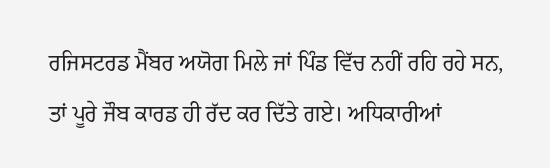ਰਜਿਸਟਰਡ ਮੈਂਬਰ ਅਯੋਗ ਮਿਲੇ ਜਾਂ ਪਿੰਡ ਵਿੱਚ ਨਹੀਂ ਰਹਿ ਰਹੇ ਸਨ, ਤਾਂ ਪੂਰੇ ਜੌਬ ਕਾਰਡ ਹੀ ਰੱਦ ਕਰ ਦਿੱਤੇ ਗਏ। ਅਧਿਕਾਰੀਆਂ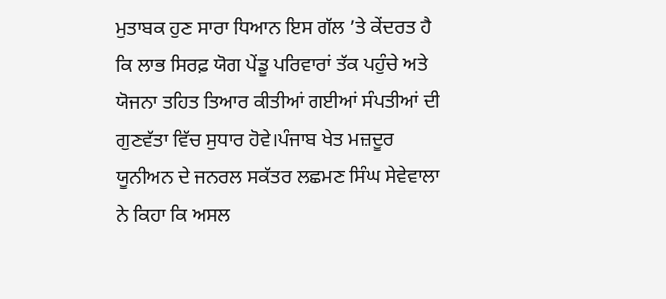ਮੁਤਾਬਕ ਹੁਣ ਸਾਰਾ ਧਿਆਨ ਇਸ ਗੱਲ ’ਤੇ ਕੇਂਦਰਤ ਹੈ ਕਿ ਲਾਭ ਸਿਰਫ਼ ਯੋਗ ਪੇਂਡੂ ਪਰਿਵਾਰਾਂ ਤੱਕ ਪਹੁੰਚੇ ਅਤੇ ਯੋਜਨਾ ਤਹਿਤ ਤਿਆਰ ਕੀਤੀਆਂ ਗਈਆਂ ਸੰਪਤੀਆਂ ਦੀ ਗੁਣਵੱਤਾ ਵਿੱਚ ਸੁਧਾਰ ਹੋਵੇ।ਪੰਜਾਬ ਖੇਤ ਮਜ਼ਦੂਰ ਯੂਨੀਅਨ ਦੇ ਜਨਰਲ ਸਕੱਤਰ ਲਛਮਣ ਸਿੰਘ ਸੇਵੇਵਾਲਾ ਨੇ ਕਿਹਾ ਕਿ ਅਸਲ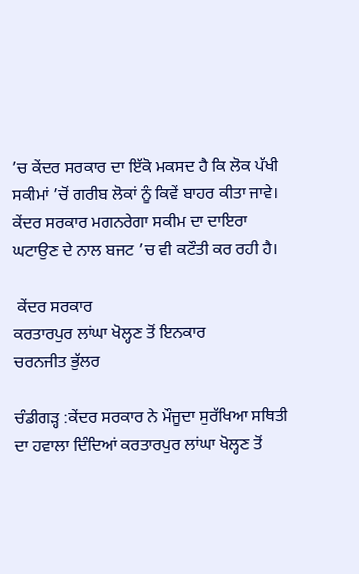’ਚ ਕੇਂਦਰ ਸਰਕਾਰ ਦਾ ਇੱਕੋ ਮਕਸਦ ਹੈ ਕਿ ਲੋਕ ਪੱਖੀ ਸਕੀਮਾਂ ’ਚੋਂ ਗਰੀਬ ਲੋਕਾਂ ਨੂੰ ਕਿਵੇਂ ਬਾਹਰ ਕੀਤਾ ਜਾਵੇ। ਕੇਂਦਰ ਸਰਕਾਰ ਮਗਨਰੇਗਾ ਸਕੀਮ ਦਾ ਦਾਇਰਾ ਘਟਾਉਣ ਦੇ ਨਾਲ ਬਜਟ ’ਚ ਵੀ ਕਟੌਤੀ ਕਰ ਰਹੀ ਹੈ।

 ਕੇਂਦਰ ਸਰਕਾਰ
ਕਰਤਾਰਪੁਰ ਲਾਂਘਾ ਖੋਲ੍ਹਣ ਤੋਂ ਇਨਕਾਰ
ਚਰਨਜੀਤ ਭੁੱਲਰ

ਚੰਡੀਗੜ੍ਹ :ਕੇਂਦਰ ਸਰਕਾਰ ਨੇ ਮੌਜੂਦਾ ਸੁਰੱਖਿਆ ਸਥਿਤੀ ਦਾ ਹਵਾਲਾ ਦਿੰਦਿਆਂ ਕਰਤਾਰਪੁਰ ਲਾਂਘਾ ਖੋਲ੍ਹਣ ਤੋਂ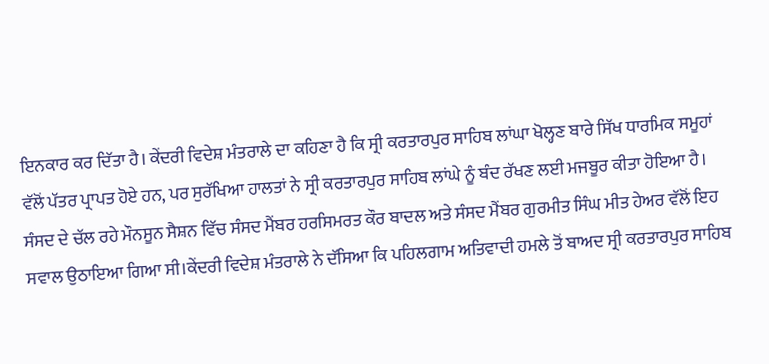ਇਨਕਾਰ ਕਰ ਦਿੱਤਾ ਹੈ। ਕੇਂਦਰੀ ਵਿਦੇਸ਼ ਮੰਤਰਾਲੇ ਦਾ ਕਹਿਣਾ ਹੈ ਕਿ ਸ੍ਰੀ ਕਰਤਾਰਪੁਰ ਸਾਹਿਬ ਲਾਂਘਾ ਖੋਲ੍ਹਣ ਬਾਰੇ ਸਿੱਖ ਧਾਰਮਿਕ ਸਮੂਹਾਂ ਵੱਲੋਂ ਪੱਤਰ ਪ੍ਰਾਪਤ ਹੋਏ ਹਨ, ਪਰ ਸੁਰੱਖਿਆ ਹਾਲਤਾਂ ਨੇ ਸ੍ਰੀ ਕਰਤਾਰਪੁਰ ਸਾਹਿਬ ਲਾਂਘੇ ਨੂੰ ਬੰਦ ਰੱਖਣ ਲਈ ਮਜਬੂਰ ਕੀਤਾ ਹੋਇਆ ਹੈ। ਸੰਸਦ ਦੇ ਚੱਲ ਰਹੇ ਮੌਨਸੂਨ ਸੈਸ਼ਨ ਵਿੱਚ ਸੰਸਦ ਮੈਂਬਰ ਹਰਸਿਮਰਤ ਕੌਰ ਬਾਦਲ ਅਤੇ ਸੰਸਦ ਮੈਂਬਰ ਗੁਰਮੀਤ ਸਿੰਘ ਮੀਤ ਹੇਅਰ ਵੱਲੋਂ ਇਹ ਸਵਾਲ ਉਠਾਇਆ ਗਿਆ ਸੀ।ਕੇਂਦਰੀ ਵਿਦੇਸ਼ ਮੰਤਰਾਲੇ ਨੇ ਦੱਸਿਆ ਕਿ ਪਹਿਲਗਾਮ ਅਤਿਵਾਦੀ ਹਮਲੇ ਤੋਂ ਬਾਅਦ ਸ੍ਰੀ ਕਰਤਾਰਪੁਰ ਸਾਹਿਬ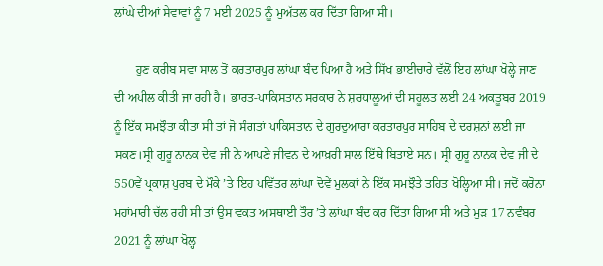ਲਾਂਘੇ ਦੀਆਂ ਸੇਵਾਵਾਂ ਨੂੰ 7 ਮਈ 2025 ਨੂੰ ਮੁਅੱਤਲ ਕਰ ਦਿੱਤਾ ਗਿਆ ਸੀ।

       ਹੁਣ ਕਰੀਬ ਸਵਾ ਸਾਲ ਤੋਂ ਕਰਤਾਰਪੁਰ ਲਾਂਘਾ ਬੰਦ ਪਿਆ ਹੈ ਅਤੇ ਸਿੱਖ ਭਾਈਚਾਰੇ ਵੱਲੋਂ ਇਹ ਲਾਂਘਾ ਖੋਲ੍ਹੇ ਜਾਣ ਦੀ ਅਪੀਲ ਕੀਤੀ ਜਾ ਰਹੀ ਹੈ। ਭਾਰਤ-ਪਾਕਿਸਤਾਨ ਸਰਕਾਰ ਨੇ ਸ਼ਰਧਾਲੂਆਂ ਦੀ ਸਹੂਲਤ ਲਈ 24 ਅਕਤੂਬਰ 2019 ਨੂੰ ਇੱਕ ਸਮਝੌਤਾ ਕੀਤਾ ਸੀ ਤਾਂ ਜੋ ਸੰਗਤਾਂ ਪਾਕਿਸਤਾਨ ਦੇ ਗੁਰਦੁਆਰਾ ਕਰਤਾਰਪੁਰ ਸਾਹਿਬ ਦੇ ਦਰਸ਼ਨਾਂ ਲਈ ਜਾ ਸਕਣ।ਸ੍ਰੀ ਗੁਰੂ ਨਾਨਕ ਦੇਵ ਜੀ ਨੇ ਆਪਣੇ ਜੀਵਨ ਦੇ ਆਖ਼ਰੀ ਸਾਲ ਇੱਥੇ ਬਿਤਾਏ ਸਨ। ਸ੍ਰੀ ਗੁਰੂ ਨਾਨਕ ਦੇਵ ਜੀ ਦੇ 550ਵੇਂ ਪ੍ਰਕਾਸ਼ ਪੁਰਬ ਦੇ ਮੌਕੇ ’ਤੇ ਇਹ ਪਵਿੱਤਰ ਲਾਂਘਾ ਦੋਵੇਂ ਮੁਲਕਾਂ ਨੇ ਇੱਕ ਸਮਝੌਤੇ ਤਹਿਤ ਖੋਲ੍ਹਿਆ ਸੀ। ਜਦੋਂ ਕਰੋਨਾ ਮਹਾਂਮਾਰੀ ਚੱਲ ਰਹੀ ਸੀ ਤਾਂ ਉਸ ਵਕਤ ਅਸਥਾਈ ਤੌਰ ’ਤੇ ਲਾਂਘਾ ਬੰਦ ਕਰ ਦਿੱਤਾ ਗਿਆ ਸੀ ਅਤੇ ਮੁੜ 17 ਨਵੰਬਰ 2021 ਨੂੰ ਲਾਂਘਾ ਖੋਲ੍ਹ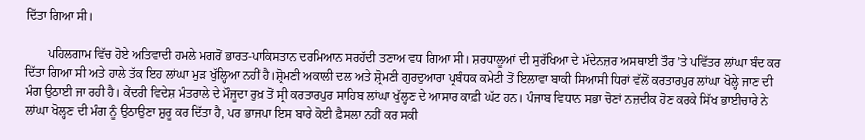ਦਿੱਤਾ ਗਿਆ ਸੀ।

       ਪਹਿਲਗਾਮ ਵਿੱਚ ਹੋਏ ਅਤਿਵਾਦੀ ਹਮਲੇ ਮਗਰੋਂ ਭਾਰਤ-ਪਾਕਿਸਤਾਨ ਦਰਮਿਆਨ ਸਰਹੱਦੀ ਤਣਾਅ ਵਧ ਗਿਆ ਸੀ। ਸ਼ਰਧਾਲੂਆਂ ਦੀ ਸੁਰੱਖਿਆ ਦੇ ਮੱਦੇਨਜ਼ਰ ਅਸਥਾਈ ਤੌਰ ’ਤੇ ਪਵਿੱਤਰ ਲਾਂਘਾ ਬੰਦ ਕਰ ਦਿੱਤਾ ਗਿਆ ਸੀ ਅਤੇ ਹਾਲੇ ਤੱਕ ਇਹ ਲਾਂਘਾ ਮੁੜ ਖੁੱਲ੍ਹਿਆ ਨਹੀਂ ਹੈ।ਸ਼੍ਰੋਮਣੀ ਅਕਾਲੀ ਦਲ ਅਤੇ ਸ਼੍ਰੋਮਣੀ ਗੁਰਦੁਆਰਾ ਪ੍ਰਬੰਧਕ ਕਮੇਟੀ ਤੋਂ ਇਲਾਵਾ ਬਾਕੀ ਸਿਆਸੀ ਧਿਰਾਂ ਵੱਲੋਂ ਕਰਤਾਰਪੁਰ ਲਾਂਘਾ ਖੋਲ੍ਹੇ ਜਾਣ ਦੀ ਮੰਗ ਉਠਾਈ ਜਾ ਰਹੀ ਹੈ। ਕੇਂਦਰੀ ਵਿਦੇਸ਼ ਮੰਤਰਾਲੇ ਦੇ ਮੌਜੂਦਾ ਰੁਖ਼ ਤੋਂ ਸ੍ਰੀ ਕਰਤਾਰਪੁਰ ਸਾਹਿਬ ਲਾਂਘਾ ਖੁੱਲ੍ਹਣ ਦੇ ਆਸਾਰ ਕਾਫ਼ੀ ਘੱਟ ਹਨ। ਪੰਜਾਬ ਵਿਧਾਨ ਸਭਾ ਚੋਣਾਂ ਨਜ਼ਦੀਕ ਹੋਣ ਕਰਕੇ ਸਿੱਖ ਭਾਈਚਾਰੇ ਨੇ ਲਾਂਘਾ ਖੋਲ੍ਹਣ ਦੀ ਮੰਗ ਨੂੰ ਉਠਾਉਣਾ ਸ਼ੁਰੂ ਕਰ ਦਿੱਤਾ ਹੈ, ਪਰ ਭਾਜਪਾ ਇਸ ਬਾਰੇ ਕੋਈ ਫ਼ੈਸਲਾ ਨਹੀਂ ਕਰ ਸਕੀ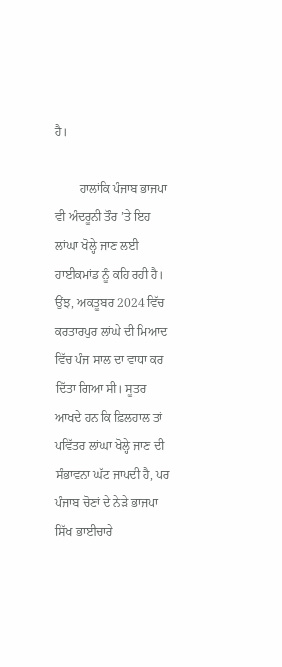ਹੈ।

        ਹਾਲਾਂਕਿ ਪੰਜਾਬ ਭਾਜਪਾ ਵੀ ਅੰਦਰੂਨੀ ਤੌਰ ’ਤੇ ਇਹ ਲਾਂਘਾ ਖੋਲ੍ਹੇ ਜਾਣ ਲਈ ਹਾਈਕਮਾਂਡ ਨੂੰ ਕਹਿ ਰਹੀ ਹੈ। ਉਂਝ, ਅਕਤੂਬਰ 2024 ਵਿੱਚ ਕਰਤਾਰਪੁਰ ਲਾਂਘੇ ਦੀ ਮਿਆਦ ਵਿੱਚ ਪੰਜ ਸਾਲ ਦਾ ਵਾਧਾ ਕਰ ਦਿੱਤਾ ਗਿਆ ਸੀ। ਸੂਤਰ ਆਖਦੇ ਹਨ ਕਿ ਫ਼ਿਲਹਾਲ ਤਾਂ ਪਵਿੱਤਰ ਲਾਂਘਾ ਖੋਲ੍ਹੇ ਜਾਣ ਦੀ ਸੰਭਾਵਨਾ ਘੱਟ ਜਾਪਦੀ ਹੈ, ਪਰ ਪੰਜਾਬ ਚੋਣਾਂ ਦੇ ਨੇੜੇ ਭਾਜਪਾ ਸਿੱਖ ਭਾਈਚਾਰੇ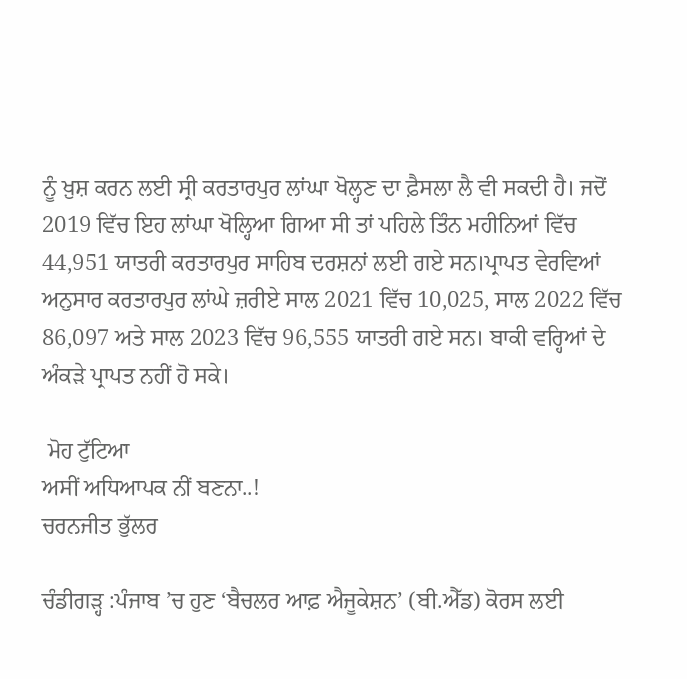ਨੂੰ ਖ਼ੁਸ਼ ਕਰਨ ਲਈ ਸ੍ਰੀ ਕਰਤਾਰਪੁਰ ਲਾਂਘਾ ਖੋਲ੍ਹਣ ਦਾ ਫ਼ੈਸਲਾ ਲੈ ਵੀ ਸਕਦੀ ਹੈ। ਜਦੋਂ 2019 ਵਿੱਚ ਇਹ ਲਾਂਘਾ ਖੋਲ੍ਹਿਆ ਗਿਆ ਸੀ ਤਾਂ ਪਹਿਲੇ ਤਿੰਨ ਮਹੀਨਿਆਂ ਵਿੱਚ 44,951 ਯਾਤਰੀ ਕਰਤਾਰਪੁਰ ਸਾਹਿਬ ਦਰਸ਼ਨਾਂ ਲਈ ਗਏ ਸਨ।ਪ੍ਰਾਪਤ ਵੇਰਵਿਆਂ ਅਨੁਸਾਰ ਕਰਤਾਰਪੁਰ ਲਾਂਘੇ ਜ਼ਰੀਏ ਸਾਲ 2021 ਵਿੱਚ 10,025, ਸਾਲ 2022 ਵਿੱਚ 86,097 ਅਤੇ ਸਾਲ 2023 ਵਿੱਚ 96,555 ਯਾਤਰੀ ਗਏ ਸਨ। ਬਾਕੀ ਵਰ੍ਹਿਆਂ ਦੇ ਅੰਕੜੇ ਪ੍ਰਾਪਤ ਨਹੀਂ ਹੋ ਸਕੇ।

 ਮੋਹ ਟੁੱਟਿਆ
ਅਸੀਂ ਅਧਿਆਪਕ ਨੀਂ ਬਣਨਾ..!
ਚਰਨਜੀਤ ਭੁੱਲਰ

ਚੰਡੀਗੜ੍ਹ :ਪੰਜਾਬ ’ਚ ਹੁਣ ‘ਬੈਚਲਰ ਆਫ਼ ਐਜੂਕੇਸ਼ਨ’ (ਬੀ.ਐੱਡ) ਕੋਰਸ ਲਈ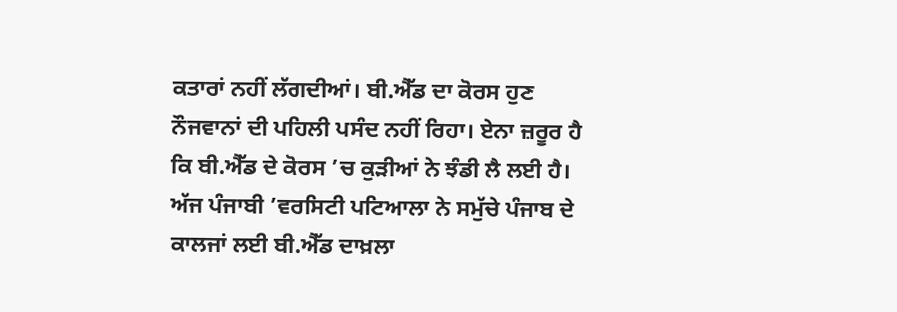ਕਤਾਰਾਂ ਨਹੀਂ ਲੱਗਦੀਆਂ। ਬੀ.ਐੱਡ ਦਾ ਕੋਰਸ ਹੁਣ ਨੌਜਵਾਨਾਂ ਦੀ ਪਹਿਲੀ ਪਸੰਦ ਨਹੀਂ ਰਿਹਾ। ਏਨਾ ਜ਼ਰੂਰ ਹੈ ਕਿ ਬੀ.ਐੱਡ ਦੇ ਕੋਰਸ ’ਚ ਕੁੜੀਆਂ ਨੇ ਝੰਡੀ ਲੈ ਲਈ ਹੈ। ਅੱਜ ਪੰਜਾਬੀ ’ਵਰਸਿਟੀ ਪਟਿਆਲਾ ਨੇ ਸਮੁੱਚੇ ਪੰਜਾਬ ਦੇ ਕਾਲਜਾਂ ਲਈ ਬੀ.ਐੱਡ ਦਾਖ਼ਲਾ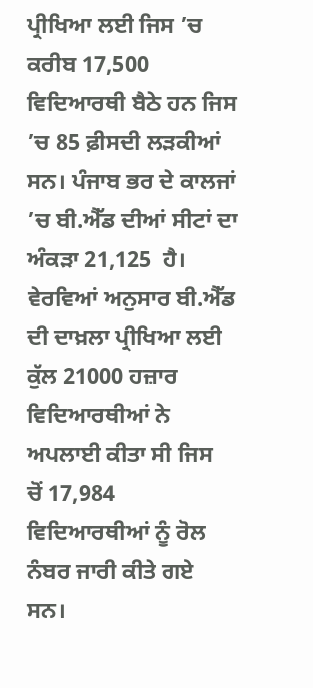ਪ੍ਰੀਖਿਆ ਲਈ ਜਿਸ ’ਚ ਕਰੀਬ 17,500 ਵਿਦਿਆਰਥੀ ਬੈਠੇ ਹਨ ਜਿਸ ’ਚ 85 ਫ਼ੀਸਦੀ ਲੜਕੀਆਂ ਸਨ। ਪੰਜਾਬ ਭਰ ਦੇ ਕਾਲਜਾਂ ’ਚ ਬੀ.ਐੱਡ ਦੀਆਂ ਸੀਟਾਂ ਦਾ ਅੰਕੜਾ 21,125  ਹੈ। ਵੇਰਵਿਆਂ ਅਨੁਸਾਰ ਬੀ.ਐੱਡ ਦੀ ਦਾਖ਼ਲਾ ਪ੍ਰੀਖਿਆ ਲਈ ਕੁੱਲ 21000 ਹਜ਼ਾਰ ਵਿਦਿਆਰਥੀਆਂ ਨੇ ਅਪਲਾਈ ਕੀਤਾ ਸੀ ਜਿਸ  ਚੋਂ 17,984 ਵਿਦਿਆਰਥੀਆਂ ਨੂੰ ਰੋਲ ਨੰਬਰ ਜਾਰੀ ਕੀਤੇ ਗਏ ਸਨ।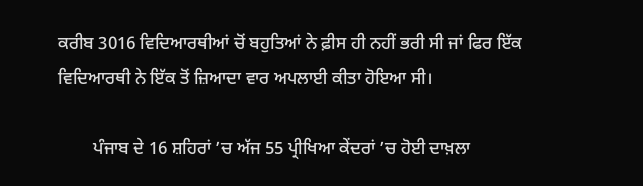ਕਰੀਬ 3016 ਵਿਦਿਆਰਥੀਆਂ ਚੋਂ ਬਹੁਤਿਆਂ ਨੇ ਫ਼ੀਸ ਹੀ ਨਹੀਂ ਭਰੀ ਸੀ ਜਾਂ ਫਿਰ ਇੱਕ ਵਿਦਿਆਰਥੀ ਨੇ ਇੱਕ ਤੋਂ ਜ਼ਿਆਦਾ ਵਾਰ ਅਪਲਾਈ ਕੀਤਾ ਹੋਇਆ ਸੀ।

        ਪੰਜਾਬ ਦੇ 16 ਸ਼ਹਿਰਾਂ ’ਚ ਅੱਜ 55 ਪ੍ਰੀਖਿਆ ਕੇਂਦਰਾਂ ’ਚ ਹੋਈ ਦਾਖ਼ਲਾ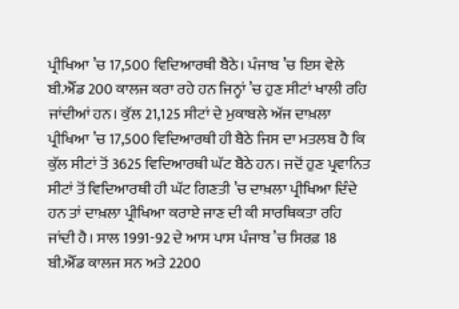ਪ੍ਰੀਖਿਆ ’ਚ 17,500 ਵਿਦਿਆਰਥੀ ਬੈਠੇ। ਪੰਜਾਬ ’ਚ ਇਸ ਵੇਲੇ ਬੀ.ਐੱਡ 200 ਕਾਲਜ ਕਰਾ ਰਹੇ ਹਨ ਜਿਨ੍ਹਾਂ ’ਚ ਹੁਣ ਸੀਟਾਂ ਖਾਲੀ ਰਹਿ ਜਾਂਦੀਆਂ ਹਨ। ਕੁੱਲ 21,125 ਸੀਟਾਂ ਦੇ ਮੁਕਾਬਲੇ ਅੱਜ ਦਾਖ਼ਲਾ ਪ੍ਰੀਖਿਆ ’ਚ 17,500 ਵਿਦਿਆਰਥੀ ਹੀ ਬੈਠੇ ਜਿਸ ਦਾ ਮਤਲਬ ਹੈ ਕਿ ਕੁੱਲ ਸੀਟਾਂ ਤੋਂ 3625 ਵਿਦਿਆਰਥੀ ਘੱਟ ਬੈਠੇ ਹਨ। ਜਦੋਂ ਹੁਣ ਪ੍ਰਵਾਨਿਤ ਸੀਟਾਂ ਤੋਂ ਵਿਦਿਆਰਥੀ ਹੀ ਘੱਟ ਗਿਣਤੀ ’ਚ ਦਾਖ਼ਲਾ ਪ੍ਰੀਖਿਆ ਦਿੰਦੇ ਹਨ ਤਾਂ ਦਾਖ਼ਲਾ ਪ੍ਰੀਖਿਆ ਕਰਾਏ ਜਾਣ ਦੀ ਕੀ ਸਾਰਥਿਕਤਾ ਰਹਿ ਜਾਂਦੀ ਹੈ। ਸਾਲ 1991-92 ਦੇ ਆਸ ਪਾਸ ਪੰਜਾਬ ’ਚ ਸਿਰਫ਼ 18 ਬੀ.ਐੱਡ ਕਾਲਜ ਸਨ ਅਤੇ 2200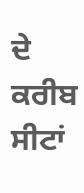ਦੇ ਕਰੀਬ ਸੀਟਾਂ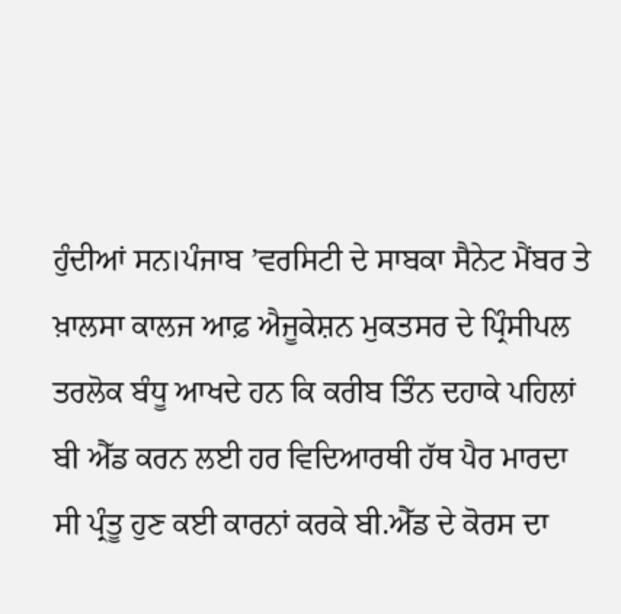ਹੁੰਦੀਆਂ ਸਨ।ਪੰਜਾਬ ’ਵਰਸਿਟੀ ਦੇ ਸਾਬਕਾ ਸੈਨੇਟ ਮੈਂਬਰ ਤੇ ਖ਼ਾਲਸਾ ਕਾਲਜ ਆਫ਼ ਐਜੂਕੇਸ਼ਨ ਮੁਕਤਸਰ ਦੇ ਪ੍ਰਿੰਸੀਪਲ ਤਰਲੋਕ ਬੰਧੂ ਆਖਦੇ ਹਨ ਕਿ ਕਰੀਬ ਤਿੰਨ ਦਹਾਕੇ ਪਹਿਲਾਂ ਬੀ ਐੱਡ ਕਰਨ ਲਈ ਹਰ ਵਿਦਿਆਰਥੀ ਹੱਥ ਪੈਰ ਮਾਰਦਾ ਸੀ ਪ੍ਰੰਤੂ ਹੁਣ ਕਈ ਕਾਰਨਾਂ ਕਰਕੇ ਬੀ.ਐੱਡ ਦੇ ਕੋਰਸ ਦਾ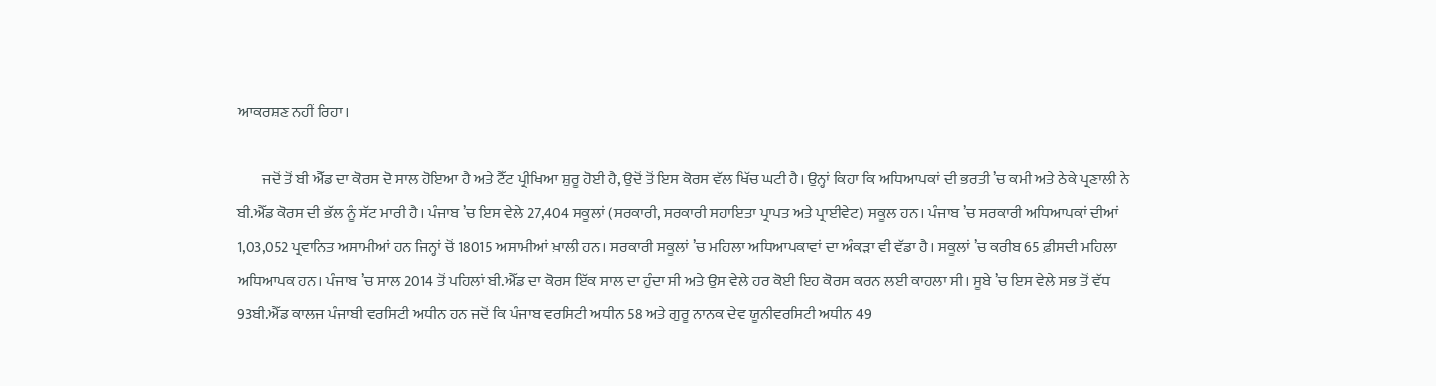ਆਕਰਸ਼ਣ ਨਹੀਂ ਰਿਹਾ।

        ਜਦੋਂ ਤੋਂ ਬੀ ਐੱਡ ਦਾ ਕੋਰਸ ਦੋ ਸਾਲ ਹੋਇਆ ਹੈ ਅਤੇ ਟੈੱਟ ਪ੍ਰੀਖਿਆ ਸ਼ੁਰੂ ਹੋਈ ਹੈ, ਉਦੋਂ ਤੋਂ ਇਸ ਕੋਰਸ ਵੱਲ ਖਿੱਚ ਘਟੀ ਹੈ। ਉਨ੍ਹਾਂ ਕਿਹਾ ਕਿ ਅਧਿਆਪਕਾਂ ਦੀ ਭਰਤੀ ’ਚ ਕਮੀ ਅਤੇ ਠੇਕੇ ਪ੍ਰਣਾਲੀ ਨੇ ਬੀ.ਐੱਡ ਕੋਰਸ ਦੀ ਭੱਲ ਨੂੰ ਸੱਟ ਮਾਰੀ ਹੈ। ਪੰਜਾਬ ’ਚ ਇਸ ਵੇਲੇ 27,404 ਸਕੂਲਾਂ (ਸਰਕਾਰੀ, ਸਰਕਾਰੀ ਸਹਾਇਤਾ ਪ੍ਰਾਪਤ ਅਤੇ ਪ੍ਰਾਈਵੇਟ) ਸਕੂਲ ਹਨ। ਪੰਜਾਬ ’ਚ ਸਰਕਾਰੀ ਅਧਿਆਪਕਾਂ ਦੀਆਂ 1,03,052 ਪ੍ਰਵਾਨਿਤ ਅਸਾਮੀਆਂ ਹਨ ਜਿਨ੍ਹਾਂ ਚੋਂ 18015 ਅਸਾਮੀਆਂ ਖ਼ਾਲੀ ਹਨ। ਸਰਕਾਰੀ ਸਕੂਲਾਂ ’ਚ ਮਹਿਲਾ ਅਧਿਆਪਕਾਵਾਂ ਦਾ ਅੰਕੜਾ ਵੀ ਵੱਡਾ ਹੈ। ਸਕੂਲਾਂ ’ਚ ਕਰੀਬ 65 ਫ਼ੀਸਦੀ ਮਹਿਲਾ ਅਧਿਆਪਕ ਹਨ। ਪੰਜਾਬ ’ਚ ਸਾਲ 2014 ਤੋਂ ਪਹਿਲਾਂ ਬੀ.ਐੱਡ ਦਾ ਕੋਰਸ ਇੱਕ ਸਾਲ ਦਾ ਹੁੰਦਾ ਸੀ ਅਤੇ ਉਸ ਵੇਲੇ ਹਰ ਕੋਈ ਇਹ ਕੋਰਸ ਕਰਨ ਲਈ ਕਾਹਲਾ ਸੀ। ਸੂਬੇ ’ਚ ਇਸ ਵੇਲੇ ਸਭ ਤੋਂ ਵੱਧ 93ਬੀ.ਐੱਡ ਕਾਲਜ ਪੰਜਾਬੀ ਵਰਸਿਟੀ ਅਧੀਨ ਹਨ ਜਦੋਂ ਕਿ ਪੰਜਾਬ ਵਰਸਿਟੀ ਅਧੀਨ 58 ਅਤੇ ਗੁਰੂ ਨਾਨਕ ਦੇਵ ਯੂਨੀਵਰਸਿਟੀ ਅਧੀਨ 49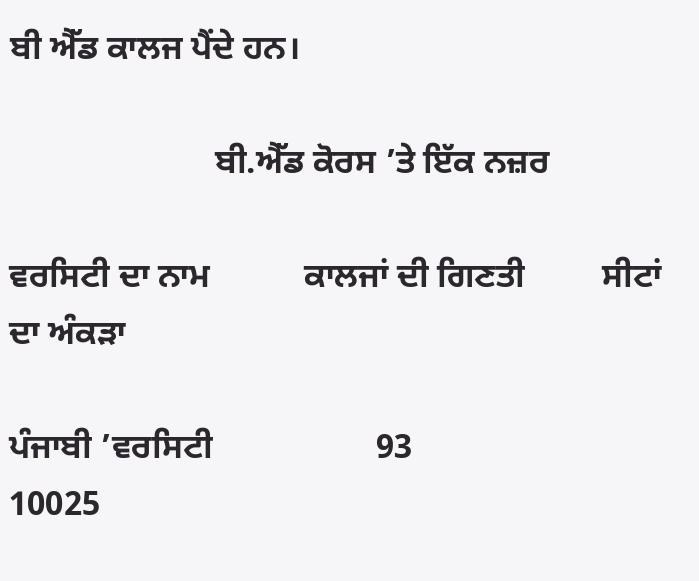ਬੀ ਐੱਡ ਕਾਲਜ ਪੈਂਦੇ ਹਨ।

                        ਬੀ.ਐੱਡ ਕੋਰਸ ’ਤੇ ਇੱਕ ਨਜ਼ਰ

ਵਰਸਿਟੀ ਦਾ ਨਾਮ           ਕਾਲਜਾਂ ਦੀ ਗਿਣਤੀ         ਸੀਟਾਂ ਦਾ ਅੰਕੜਾ

ਪੰਜਾਬੀ ’ਵਰਸਿਟੀ                   93                        10025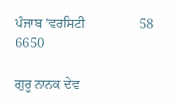ਪੰਜਾਬ ’ਵਰਸਿਟੀ                58                        6650

ਗੁਰੂ ਨਾਨਕ ਦੇਵ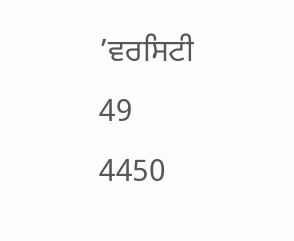’ਵਰਸਿਟੀ                49                        4450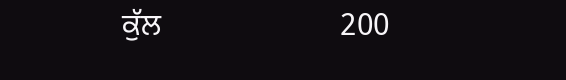ਕੁੱਲ                       200